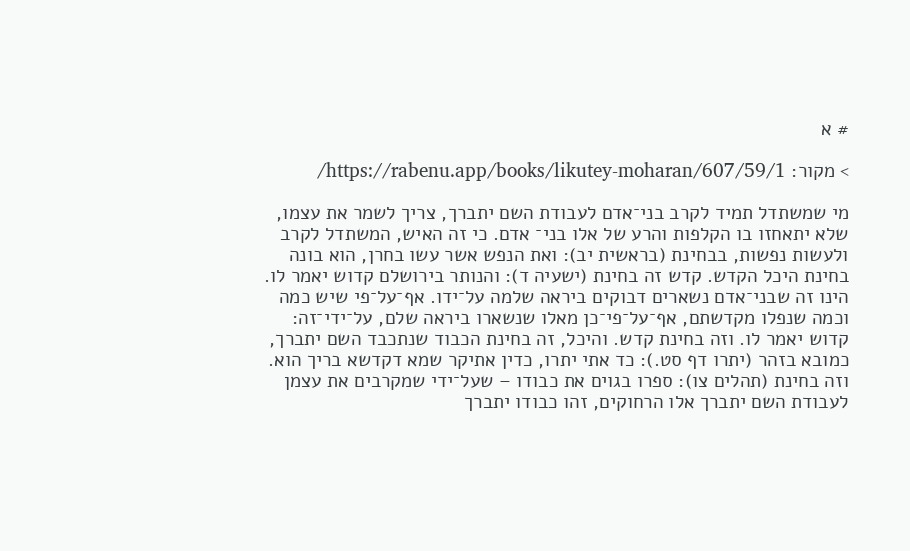# א

> מקור: https://rabenu.app/books/likutey-moharan/607/59/1/

מי שמשתדל תמיד לקרב בני־אדם לעבודת השם יתברך, צריך לשמר את עצמו, שלא יתאחזו בו הקלפות והרע של אלו בני־ אדם. כי זה האיש, המשתדל לקרב ולעשות נפשות, בבחינת (בראשית יב): ואת הנפש אשר עשו בחרן, הוא בונה בחינת היכל הקדש. קדש זה בחינת (ישעיה ד): והנותר בירושלם קדוש יאמר לו. הינו זה שבני־אדם נשארים דבוקים ביראה שלמה על־ידו. אף־על־פי שיש כמה וכמה שנפלו מקדשתם, אף־על־פי־כן מאלו שנשארו ביראה שלם, על־ידי־זה: קדוש יאמר לו. וזה בחינת קדש. והיכל, זה בחינת הכבוד שנתכבד השם יתברך, כמובא בזהר (יתרו דף סט.): כד אתי יתרו, כדין אתיקר שמא דקדשא בריך הוא. וזה בחינת (תהלים צו): ספרו בגוים את כבודו – שעל־ידי שמקרבים את עצמן לעבודת השם יתברך אלו הרחוקים, זהו כבודו יתברך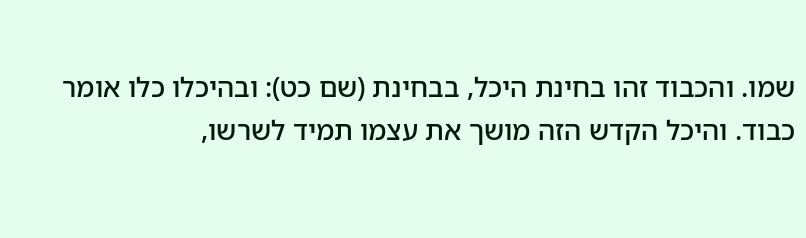שמו. והכבוד זהו בחינת היכל, בבחינת (שם כט): ובהיכלו כלו אומר כבוד. והיכל הקדש הזה מושך את עצמו תמיד לשרשו,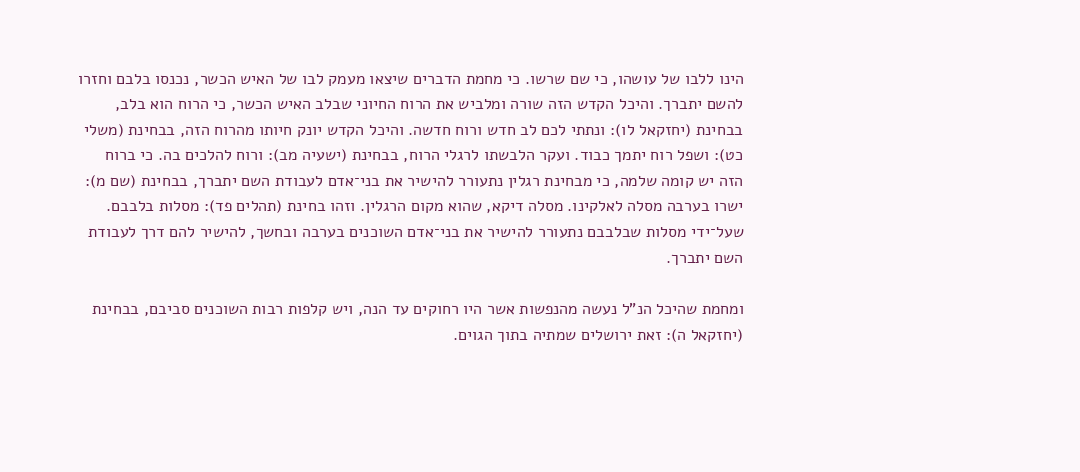הינו ללבו של עושהו, כי שם שרשו. כי מחמת הדברים שיצאו מעמק לבו של האיש הכשר, נכנסו בלבם וחזרו להשם יתברך. והיכל הקדש הזה שורה ומלביש את הרוח החיוני שבלב האיש הכשר, כי הרוח הוא בלב, בבחינת (יחזקאל לו): ונתתי לכם לב חדש ורוח חדשה. והיכל הקדש יונק חיותו מהרוח הזה, בבחינת (משלי כט): ושפל רוח יתמך כבוד. ועקר הלבשתו לרגלי הרוח, בבחינת (ישעיה מב): ורוח להלכים בה. כי ברוח הזה יש קומה שלמה, כי מבחינת רגלין נתעורר להישיר את בני־אדם לעבודת השם יתברך, בבחינת (שם מ): ישרו בערבה מסלה לאלקינו. מסלה דיקא, שהוא מקום הרגלין. וזהו בחינת (תהלים פד): מסלות בלבבם. שעל־ידי מסלות שבלבבם נתעורר להישיר את בני־אדם השוכנים בערבה ובחשך, להישיר להם דרך לעבודת השם יתברך.

ומחמת שהיכל הנ”ל נעשה מהנפשות אשר היו רחוקים עד הנה, ויש קלפות רבות השוכנים סביבם, בבחינת (יחזקאל ה): זאת ירושלים שמתיה בתוך הגוים.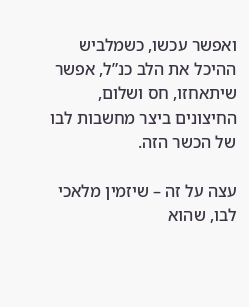ואפשר עכשו, כשמלביש ההיכל את הלב כנ”ל, אפשר שיתאחזו, חס ושלום, החיצונים ביצר מחשבות לבו של הכשר הזה.

עצה על זה – שיזמין מלאכי לבו, שהוא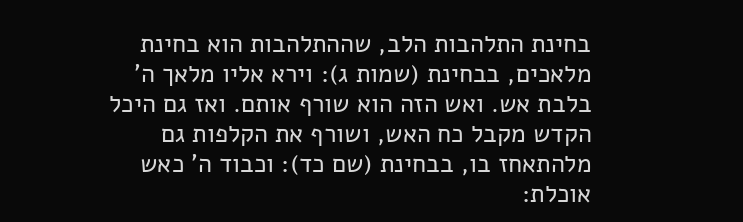בחינת התלהבות הלב, שההתלהבות הוא בחינת מלאכים, בבחינת (שמות ג): וירא אליו מלאך ה’ בלבת אש. ואש הזה הוא שורף אותם. ואז גם היכל הקדש מקבל כח האש, ושורף את הקלפות גם מלהתאחז בו, בבחינת (שם כד): וכבוד ה’ כאש אוכלת: